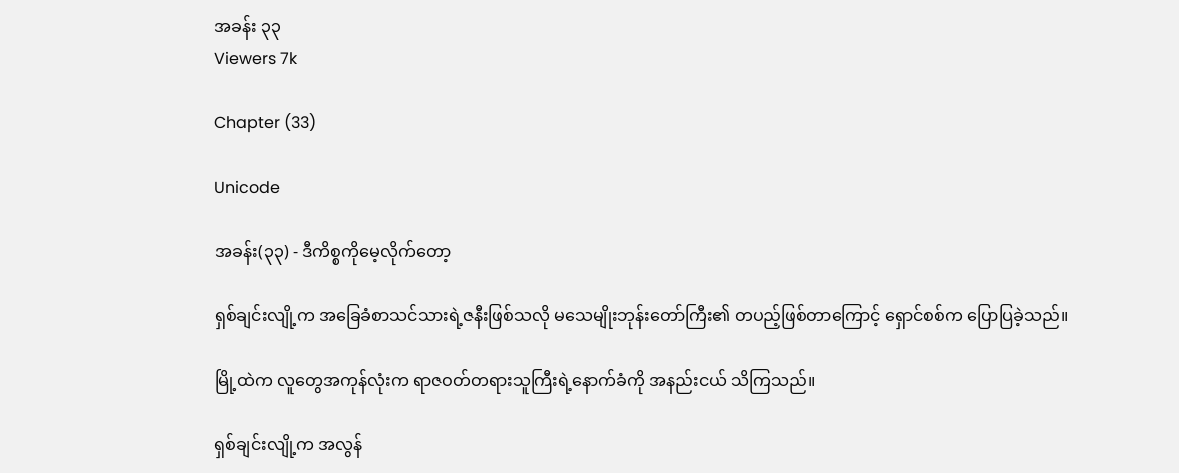အခန်း ၃၃
Viewers 7k

Chapter (33)

Unicode

အခန်း(၃၃) - ဒီကိစ္စကိုမေ့လိုက်တော့

ရှစ်ချင်းလျို့က အခြေခံစာသင်သားရဲ့ဇနီးဖြစ်သလို မသေမျိုးဘုန်းတော်ကြီး၏ တပည့်ဖြစ်တာကြောင့် ရှောင်စစ်က ပြောပြခဲ့သည်။

မြို့ထဲက လူတွေအကုန်လုံးက ရာဇဝတ်တရားသူကြီးရဲ့နောက်ခံကို အနည်းငယ် သိကြသည်။

ရှစ်ချင်းလျို့က အလွန်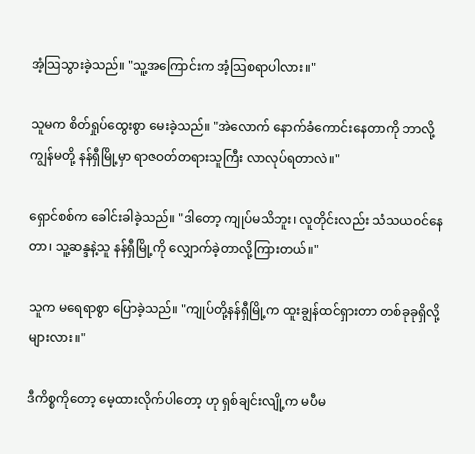အံ့သြသွားခဲ့သည်။ "သူ့အကြောင်းက အံ့သြစရာပါလား။"

သူမက စိတ်ရှုပ်ထွေးစွာ မေးခဲ့သည်။ "အဲလောက် နောက်ခံကောင်းနေတာကို ဘာလို့ ကျွန်မတို့ နန်ရှီမြို့မှာ ရာဇဝတ်တရားသူကြီး လာလုပ်ရတာလဲ။"

ရှောင်စစ်က ခေါင်းခါခဲ့သည်။ "ဒါတော့ ကျုပ်မသိဘူး၊ လူတိုင်းလည်း သံသယဝင်နေတာ၊ သူ့ဆန္ဒနဲ့သူ နန်ရှီမြို့ကို လျှောက်ခဲ့တာလို့ကြားတယ်။"

သူက မရေရာစွာ ပြောခဲ့သည်။ "ကျုပ်တို့နန်ရှီမြို့က ထူးချွန်ထင်ရှားတာ တစ်ခုခုရှိလို့များလား။"

ဒီကိစ္စကိုတော့ မေ့ထားလိုက်ပါတော့ ဟု ရှစ်ချင်းလျို့က မပီမ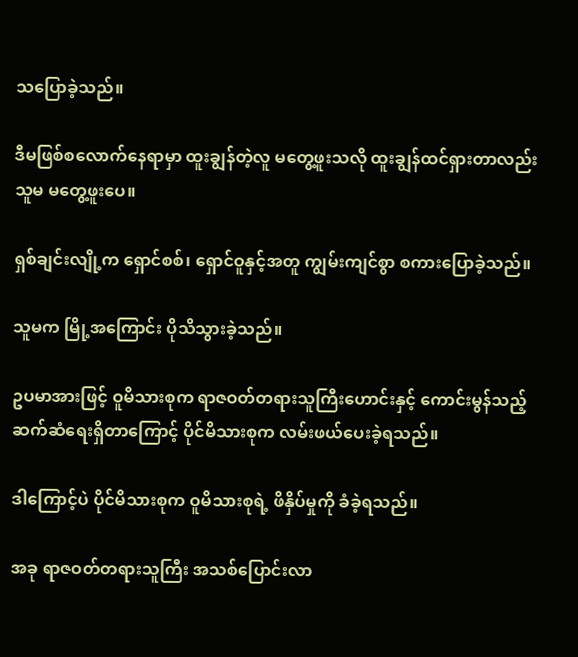သပြောခဲ့သည်။

ဒီမဖြစ်စလောက်နေရာမှာ ထူးချွန်တဲ့လူ မတွေ့ဖူးသလို ထူးချွန်ထင်ရှားတာလည်း သူမ မတွေ့ဖူးပေ။

ရှစ်ချင်းလျို့က ရှောင်စစ်၊ ရှောင်ဝူနှင့်အတူ ကျွမ်းကျင်စွာ စကားပြောခဲ့သည်။

သူမက မြို့အကြောင်း ပိုသိသွားခဲ့သည်။

ဥပမာအားဖြင့် ဝူမိသားစုက ရာဇဝတ်တရားသူကြီးဟောင်းနှင့် ကောင်းမွန်သည့် ဆက်ဆံရေးရှိတာကြောင့် ပိုင်မိသားစုက လမ်းဖယ်ပေးခဲ့ရသည်။

ဒါကြောင့်ပဲ ပိုင်မိသားစုက ဝူမိသားစုရဲ့ ဖိနှိပ်မှုကို ခံခဲ့ရသည်။

အခု ရာဇဝတ်တရားသူကြီး အသစ်ပြောင်းလာ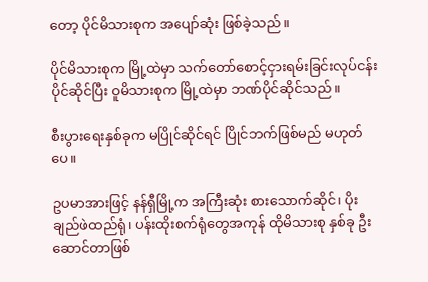တော့ ပိုင်မိသားစုက အပျော်ဆုံး ဖြစ်ခဲ့သည်။

ပိုင်မိသားစုက မြို့ထဲမှာ သက်တော်စောင့်ငှားရမ်းခြင်းလုပ်ငန်း ပိုင်ဆိုင်ပြီး ဝူမိသားစုက မြို့ထဲမှာ ဘဏ်ပိုင်ဆိုင်သည်။

စီးပွားရေးနှစ်ခုက မပြိုင်ဆိုင်ရင် ပြိုင်ဘက်ဖြစ်မည် မဟုတ်ပေ။

ဥပမာအားဖြင့် နန်ရှီမြို့က အကြီးဆုံး စားသောက်ဆိုင်၊ ပိုးချည်ဖဲထည်ရုံ၊ ပန်းထိုးစက်ရုံတွေအကုန် ထိုမိသားစု နှစ်ခု ဦးဆောင်တာဖြစ်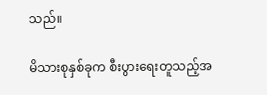သည်။

မိသားစုနှစ်ခုက စီးပွားရေးတူသည့်အ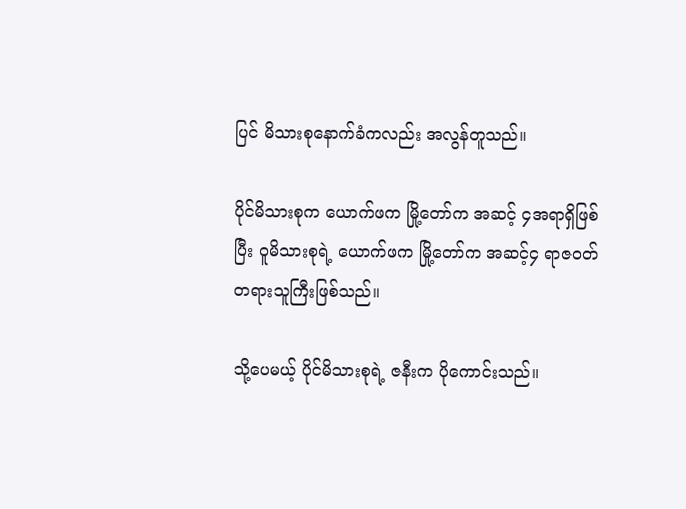ပြင် မိသားစုနောက်ခံကလည်း အလွန်တူသည်။

ပိုင်မိသားစုက ယောက်ဖက မြို့တော်က အဆင့် ၄အရာရှိဖြစ်ပြီး ဝူမိသားစုရဲ့ ယောက်ဖက မြို့တော်က အဆင့်၄ ရာဇဝတ်တရားသူကြီးဖြစ်သည်။

သို့ပေမယ့် ပိုင်မိသားစုရဲ့ ဇနီးက ပိုကောင်းသည်။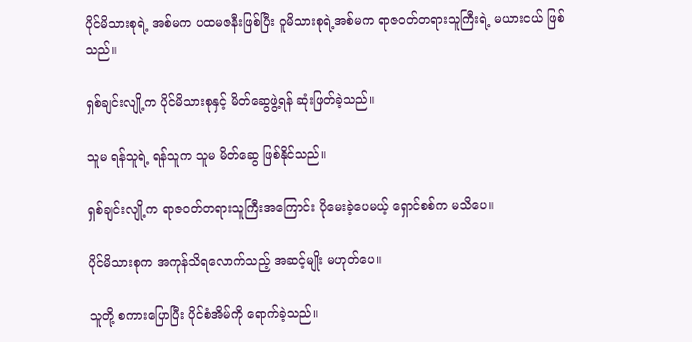ပိုင်မိသားစုရဲ့ အစ်မက ပထမဇနီးဖြစ်ပြီး ဝူမိသားစုရဲ့အစ်မက ရာဇဝတ်တရားသူကြီးရဲ့ မယားငယ် ဖြစ်သည်။

ရှစ်ချင်းလျို့က ပိုင်မိသားစုနှင့် မိတ်ဆွေဖွဲ့ရန် ဆုံးဖြတ်ခဲ့သည်။

သူမ ရန်သူရဲ့ ရန်သူက သူမ မိတ်ဆွေ ဖြစ်နိုင်သည်။

ရှစ်ချင်းလျို့က ရာဇဝတ်တရားသူကြီးအကြောင်း ပိုမေးခဲ့ပေမယ့် ရှောင်စစ်က မသိပေ။

ပိုင်မိသားစုက အကုန်သိရလောက်သည့် အဆင့်မျိုး မဟုတ်ပေ။

သူတို့ စကားပြောပြီး ပိုင်စံအိမ်ကို ရောက်ခဲ့သည်။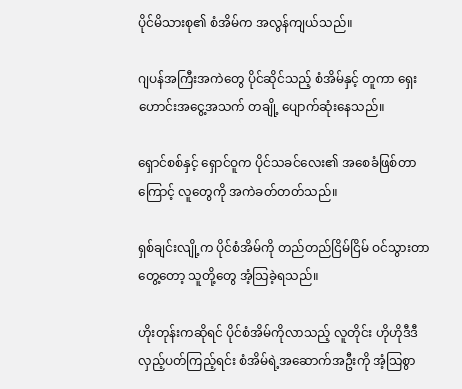ပိုင်မိသားစု၏ စံအိမ်က အလွန်ကျယ်သည်။

ဂျပန်အကြီးအကဲတွေ ပိုင်ဆိုင်သည့် စံအိမ်နှင့် တူကာ ရှေးဟောင်းအငွေ့အသက် တချို့ ပျောက်ဆုံးနေသည်။

ရှောင်စစ်နှင့် ရှောင်ဝူက ပိုင်သခင်လေး၏ အစေခံဖြစ်တာကြောင့် လူတွေကို အကဲခတ်တတ်သည်။

ရှစ်ချင်းလျို့က ပိုင်စံအိမ်ကို တည်တည်ငြိမ်ငြိမ် ဝင်သွားတာတွေ့တော့ သူတို့တွေ အံ့သြခဲ့ရသည်။

ဟိုးတုန်းကဆိုရင် ပိုင်စံအိမ်ကိုလာသည့် လူတိုင်း ဟိုဟိုဒီဒီလှည့်ပတ်ကြည့်ရင်း စံအိမ်ရဲ့အဆောက်အဦးကို အံ့သြစွာ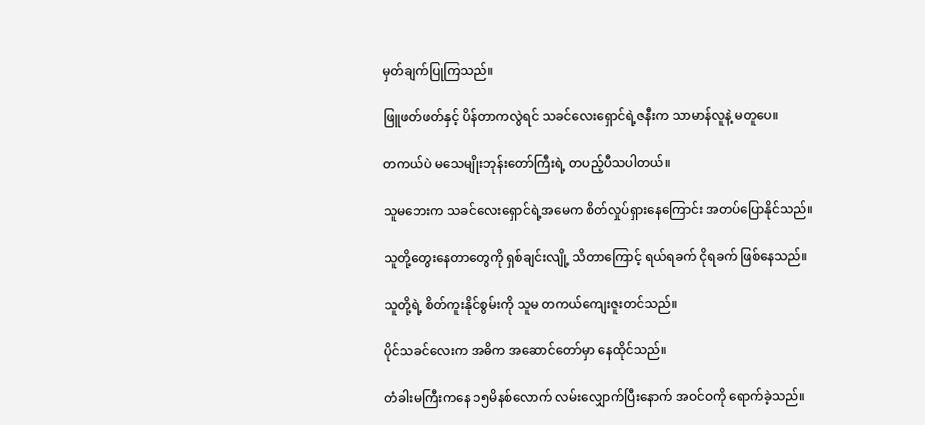မှတ်ချက်ပြုကြသည်။

ဖြူဖတ်ဖတ်နှင့် ပိန်တာကလွဲရင် သခင်လေးရှောင်ရဲ့ဇနီးက သာမာန်လူနဲ့ မတူပေ။

တကယ်ပဲ မသေမျိုးဘုန်းတော်ကြီးရဲ့ တပည့်ပီသပါတယ်။

သူမဘေးက သခင်လေးရှောင်ရဲ့အမေက စိတ်လှုပ်ရှားနေကြောင်း အတပ်ပြောနိုင်သည်။

သူတို့တွေးနေတာတွေကို ရှစ်ချင်းလျို့ သိတာကြောင့် ရယ်ရခက် ငိုရခက် ဖြစ်နေသည်။

သူတို့ရဲ့ စိတ်ကူးနိုင်စွမ်းကို သူမ တကယ်ကျေးဇူးတင်သည်။

ပိုင်သခင်လေးက အဓိက အဆောင်တော်မှာ နေထိုင်သည်။

တံခါးမကြီးကနေ ၁၅မိနစ်လောက် လမ်းလျှောက်ပြီးနောက် အဝင်ဝကို ရောက်ခဲ့သည်။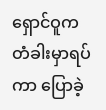ရှောင်ဝူက တံခါးမှာရပ်ကာ ပြောခဲ့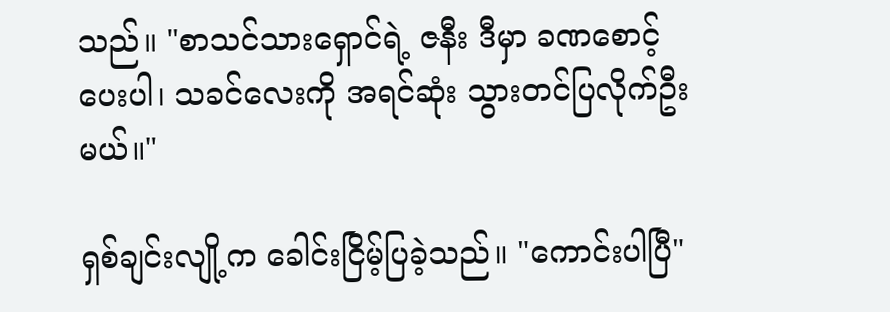သည်။ "စာသင်သားရှောင်ရဲ့ ဇနီး ဒီမှာ ခဏစောင့်ပေးပါ၊ သခင်လေးကို အရင်ဆုံး သွားတင်ပြလိုက်ဦးမယ်။"

ရှစ်ချင်းလျို့က ခေါင်းငြိမ့်ပြခဲ့သည်။ "ကောင်းပါပြီ"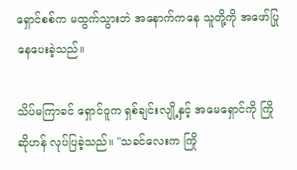ရှောင်စစ်က မထွက်သွားဘဲ အနောက်ကနေ သူတို့ကို အဖော်ပြုနေပေးခဲ့သည်။

သိပ်မကြာခင် ရှောင်ဝူက ရှစ်ချင်းလျို့နှင့် အမေရှောင်ကို ကြိုဆိုဟန် လုပ်ပြခဲ့သည်။ "သခင်လေးက ကြို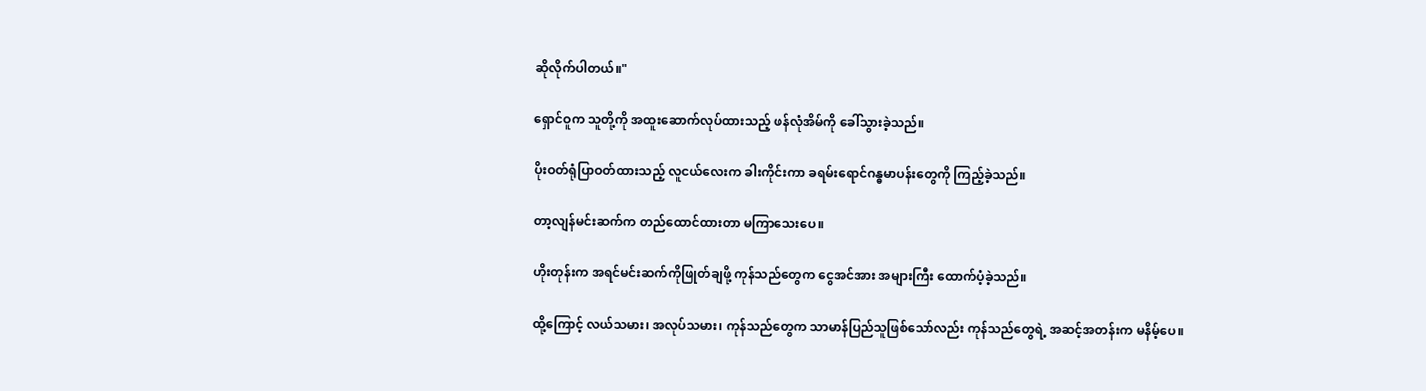ဆိုလိုက်ပါတယ်။"

ရှောင်ဝူက သူတို့ကို အထူးဆောက်လုပ်ထားသည့် ဖန်လုံအိမ်ကို ခေါ်သွားခဲ့သည်။

ပိုးဝတ်ရုံပြာဝတ်ထားသည့် လူငယ်လေးက ခါးကိုင်းကာ ခရမ်းရောင်ဂန္ဓမာပန်းတွေကို ကြည့်ခဲ့သည်။

တာ့လျန်မင်းဆက်က တည်ထောင်ထားတာ မကြာသေးပေ။

ဟိုးတုန်းက အရင်မင်းဆက်ကိုဖြုတ်ချဖို့ ကုန်သည်တွေက ငွေအင်အား အများကြီး ထောက်ပံ့ခဲ့သည်။

ထို့ကြောင့် လယ်သမား၊ အလုပ်သမား၊ ကုန်သည်တွေက သာမာန်ပြည်သူဖြစ်သော်လည်း ကုန်သည်တွေရဲ့ အဆင့်အတန်းက မနိမ့်ပေ။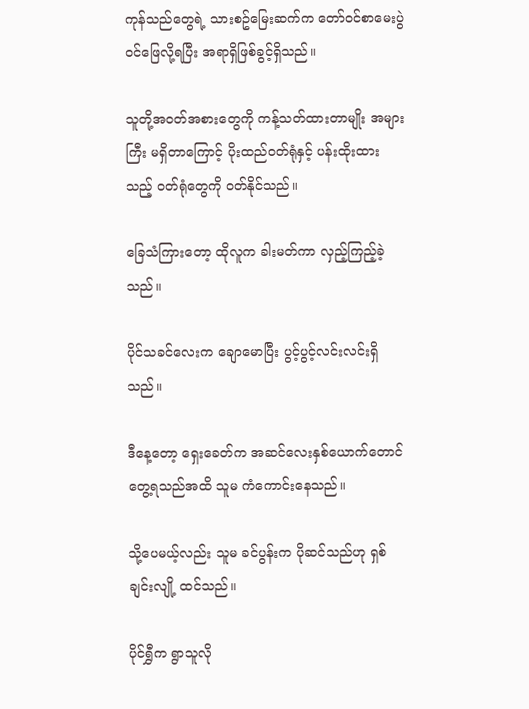ကုန်သည်တွေရဲ့ သားစဥ်မြေးဆက်က တော်ဝင်စာမေးပွဲဝင်ဖြေလို့ရပြီး အရာရှိဖြစ်ခွင့်ရှိသည်။

သူတို့အဝတ်အစားတွေကို ကန့်သတ်ထားတာမျိုး အများကြီး မရှိတာကြောင့် ပိုးထည်ဝတ်ရုံနှင့် ပန်းထိုးထားသည့် ဝတ်ရုံတွေကို ဝတ်နိုင်သည်။

ခြေသံကြားတော့ ထိုလူက ခါးမတ်ကာ လှည့်ကြည့်ခဲ့သည်။

ပိုင်သခင်လေးက ချောမောပြီး ပွင့်ပွင့်လင်းလင်းရှိသည်။

ဒီနေ့တော့ ရှေးခေတ်က အဆင်လေးနှစ်ယောက်တောင် တွေ့ရသည်အထိ သူမ ကံကောင်းနေသည်။

သို့ပေမယ့်လည်း သူမ ခင်ပွန်းက ပိုဆင်သည်ဟု ရှစ်ချင်းလျို့ ထင်သည်။

ပိုင်ရွှီက ရွာသူလို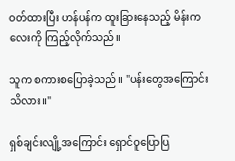ဝတ်ထားပြီး ဟန်ပန်က ထူးခြားနေသည့် မိန်းကလေးကို ကြည့်လိုက်သည်။

သူက စကားစပြောခဲ့သည်။ "ပန်းတွေအကြောင်း သိလား။"

ရှစ်ချင်းလျို့အကြောင်း ရှောင်ဝူပြောပြ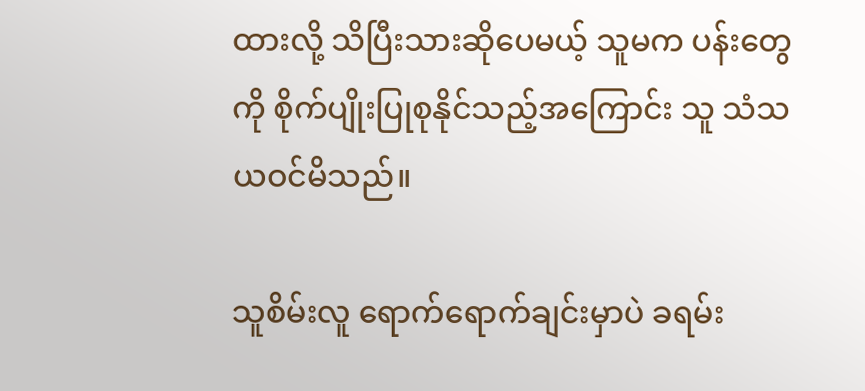ထားလို့ သိပြီးသားဆိုပေမယ့် သူမက ပန်းတွေကို စိုက်ပျိုးပြုစုနိုင်သည့်အကြောင်း သူ သံသယဝင်မိသည်။

သူစိမ်းလူ ရောက်ရောက်ချင်းမှာပဲ ခရမ်း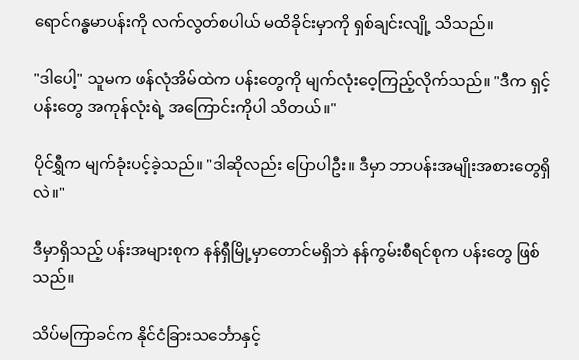ရောင်ဂန္ဓမာပန်းကို လက်လွတ်စပါယ် မထိခိုင်းမှာကို ရှစ်ချင်းလျို့ သိသည်။

"ဒါပေါ့" သူမက ဖန်လုံအိမ်ထဲက ပန်းတွေကို မျက်လုံးဝေ့ကြည့်လိုက်သည်။ "ဒီက ရှင့်ပန်းတွေ အကုန်လုံးရဲ့ အကြောင်းကိုပါ သိတယ်။"

ပိုင်ရွှီက မျက်ခုံးပင့်ခဲ့သည်။ "ဒါဆိုလည်း ပြောပါဦး။ ဒီမှာ ဘာပန်းအမျိုးအစားတွေရှိလဲ။"

ဒီမှာရှိသည့် ပန်းအများစုက နန်ရှီမြို့မှာတောင်မရှိဘဲ နန်ကွမ်းစီရင်စုက ပန်းတွေ ဖြစ်သည်။

သိပ်မကြာခင်က နိုင်ငံခြားသင်္ဘောနှင့်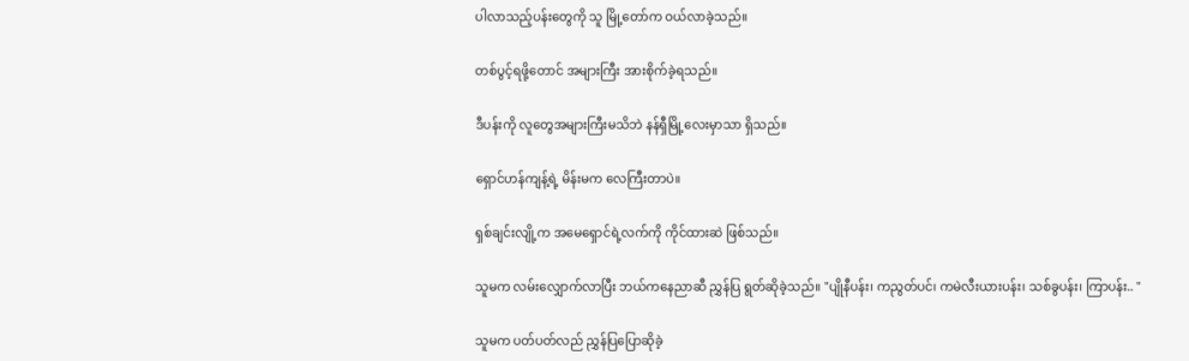ပါလာသည့်ပန်းတွေကို သူ မြို့တော်က ဝယ်လာခဲ့သည်။

တစ်ပွင့်ရဖို့တောင် အများကြီး အားစိုက်ခဲ့ရသည်။

ဒီပန်းကို လူတွေအများကြီးမသိဘဲ နန်ရှီမြို့လေးမှာသာ ရှိသည်။

ရှောင်ဟန်ကျန့်ရဲ့ မိန်းမက လေကြီးတာပဲ။

ရှစ်ချင်းလျို့က အမေရှောင်ရဲ့လက်ကို ကိုင်ထားဆဲ ဖြစ်သည်။

သူမက လမ်းလျှောက်လာပြီး ဘယ်ကနေညာဆီ ညွှန်ပြ ရွတ်ဆိုခဲ့သည်။ "ပျိုနီပန်း၊ ကညွတ်ပင်၊ ကမဲလီးယားပန်း၊ သစ်ခွပန်း၊ ကြာပန်း.. "

သူမက ပတ်ပတ်လည် ညွှန်ပြပြောဆိုခဲ့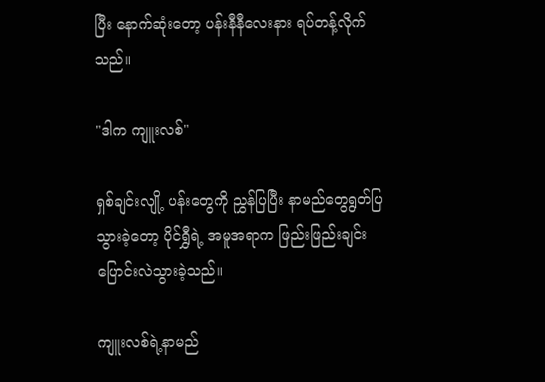ပြီး နောက်ဆုံးတော့ ပန်းနီနီလေးနား ရပ်တန့်လိုက်သည်။

"ဒါက ကျူးလစ်"

ရှစ်ချင်းလျို့ ပန်းတွေကို ညွှန်ပြပြီး နာမည်တွေရွတ်ပြသွားခဲ့တော့ ပိုင်ရွှီရဲ့ အမူအရာက ဖြည်းဖြည်းချင်း ပြောင်းလဲသွားခဲ့သည်။

ကျူးလစ်ရဲ့နာမည်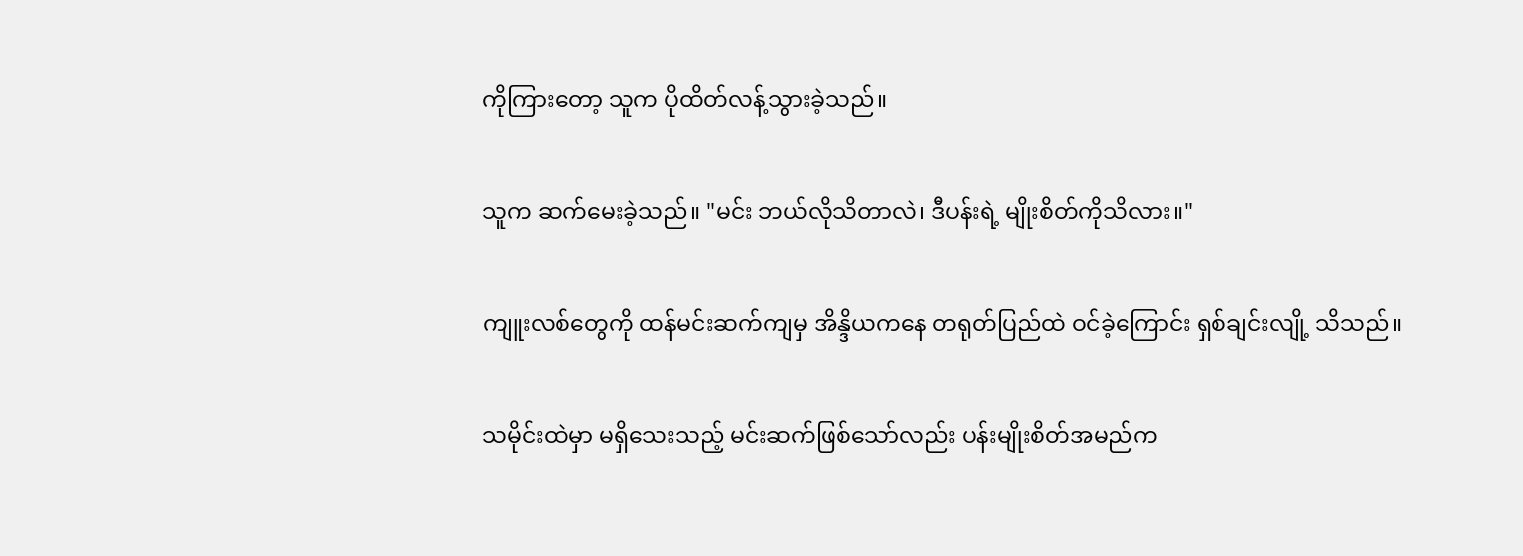ကိုကြားတော့ သူက ပိုထိတ်လန့်သွားခဲ့သည်။

သူက ဆက်မေးခဲ့သည်။ "မင်း ဘယ်လိုသိတာလဲ၊ ဒီပန်းရဲ့ မျိုးစိတ်ကိုသိလား။"

ကျူးလစ်တွေကို ထန်မင်းဆက်ကျမှ အိန္ဒိယကနေ တရုတ်ပြည်ထဲ ဝင်ခဲ့ကြောင်း ရှစ်ချင်းလျို့ သိသည်။

သမိုင်းထဲမှာ မရှိသေးသည့် မင်းဆက်ဖြစ်သော်လည်း ပန်းမျိုးစိတ်အမည်က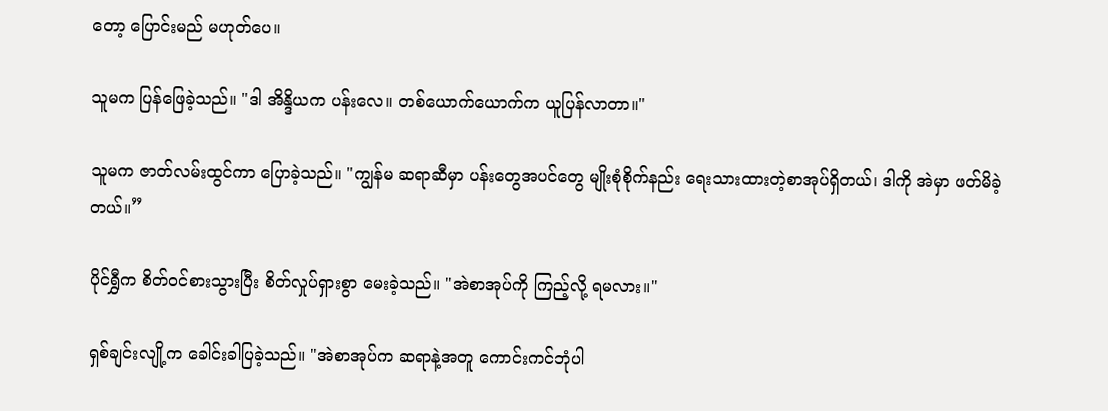တော့ ပြောင်းမည် မဟုတ်ပေ။

သူမက ပြန်ဖြေခဲ့သည်။ "ဒါ အိန္ဒိယက ပန်းလေ။ တစ်ယောက်ယောက်က ယူပြန်လာတာ။"

သူမက ဇာတ်လမ်းထွင်ကာ ပြောခဲ့သည်။ "ကျွန်မ ဆရာဆီမှာ ပန်းတွေအပင်တွေ မျိုးစုံစိုက်နည်း ရေးသားထားတဲ့စာအုပ်ရှိတယ်၊ ဒါကို အဲမှာ ဖတ်မိခဲ့တယ်။”

ပိုင်ရွှီက စိတ်ဝင်စားသွားပြီး စိတ်လှုပ်ရှားစွာ မေးခဲ့သည်။ "အဲစာအုပ်ကို ကြည့်လို့ ရမလား။"

ရှစ်ချင်းလျို့က ခေါင်းခါပြခဲ့သည်။ "အဲစာအုပ်က ဆရာနဲ့အတူ ကောင်းကင်ဘုံပါ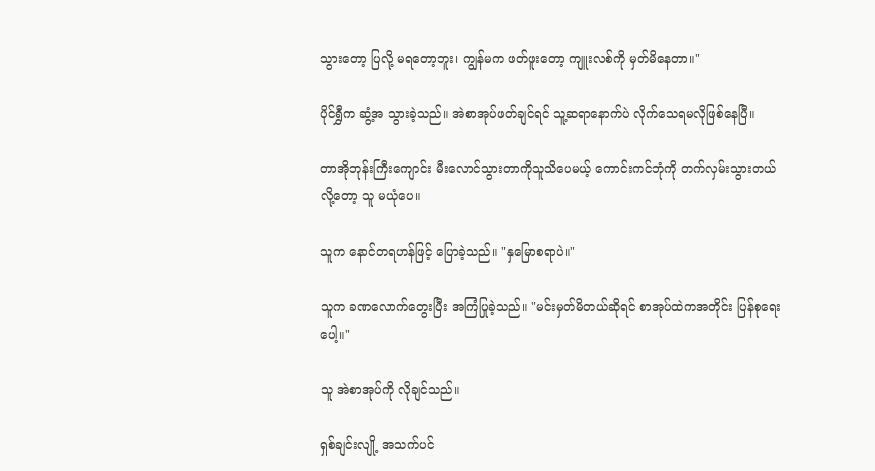သွားတော့ ပြလို့ မရတော့ဘူး၊ ကျွန်မက ဖတ်ဖူးတော့ ကျူးလစ်ကို မှတ်မိနေတာ။"

ပိုင်ရွှီက ဆွံ့အ သွားခဲ့သည်။ အဲစာအုပ်ဖတ်ချင်ရင် သူ့ဆရာနောက်ပဲ လိုက်သေရမလိုဖြစ်နေပြီ။

တာအိုဘုန်းကြီးကျောင်း မီးလောင်သွားတာကိုသူသိပေမယ့် ကောင်းကင်ဘုံကို တက်လှမ်းသွားတယ်လို့တော့ သူ မယုံပေ။

သူက နောင်တရဟန်ဖြင့် ပြောခဲ့သည်။ "နှမြောစရာပဲ။"

သူက ခဏလောက်တွေးပြီး အကြံပြုခဲ့သည်။ "မင်းမှတ်မိတယ်ဆိုရင် စာအုပ်ထဲကအတိုင်း ပြန်စုရေးပေါ့။"

သူ အဲစာအုပ်ကို လိုချင်သည်။

ရှစ်ချင်းလျို့ အသက်ပင်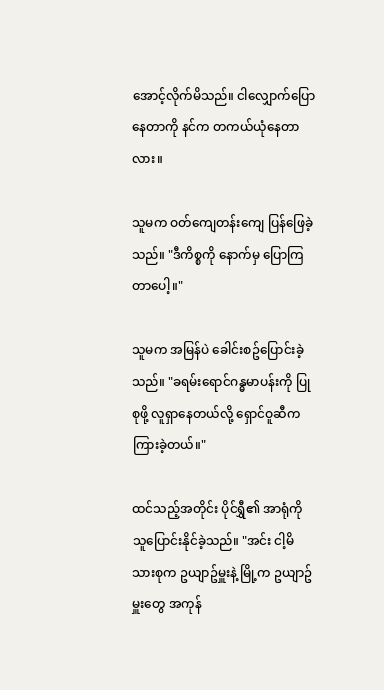အောင့်လိုက်မိသည်။ ငါလျှောက်ပြောနေတာကို နင်က တကယ်ယုံနေတာလား။

သူမက ဝတ်ကျေတန်းကျေ ပြန်ဖြေခဲ့သည်။ "ဒီကိစ္စကို နောက်မှ ပြောကြတာပေါ့။"

သူမက အမြန်ပဲ ခေါင်းစဥ်ပြောင်းခဲ့သည်။ "ခရမ်းရောင်ဂန္ဓမာပန်းကို ပြုစုဖို့ လူရှာနေတယ်လို့ ရှောင်ဝူဆီက ကြားခဲ့တယ်။"

ထင်သည့်အတိုင်း ပိုင်ရွှီ၏ အာရုံကို သူပြောင်းနိုင်ခဲ့သည်။ "အင်း ငါ့မိသားစုက ဥယျာဥ်မှူးနဲ့ မြို့က ဥယျာဥ်မှူးတွေ အကုန်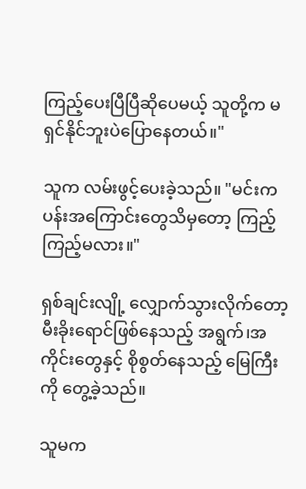ကြည့်ပေးပြီပြီဆိုပေမယ့် သူတို့က မရှင်နိုင်ဘူးပဲပြောနေတယ်။"

သူက လမ်းဖွင့်ပေးခဲ့သည်။ "မင်းက ပန်းအကြောင်းတွေသိမှတော့ ကြည့်ကြည့်မလား။"

ရှစ်ချင်းလျို့ လျှောက်သွားလိုက်တော့ မီးခိုးရောင်ဖြစ်နေသည့် အရွက်၊အကိုင်းတွေနှင့် စိုစွတ်နေသည့် မြေကြီးကို တွေ့ခဲ့သည်။

သူမက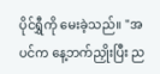ပိုင်ရွှီကို မေးခဲ့သည်။ "အပင်က နေ့ဘက်ညှိုးပြီး ည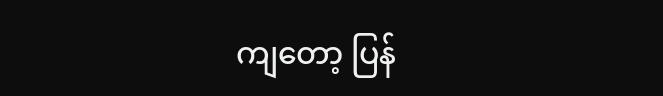ကျတော့ ပြန်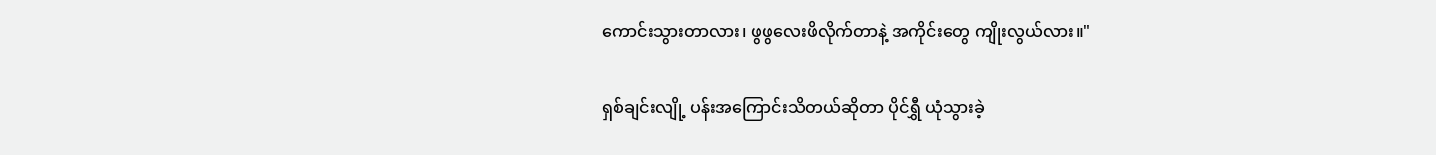ကောင်းသွားတာလား၊ ဖွဖွလေးဖိလိုက်တာနဲ့ အကိုင်းတွေ ကျိုးလွယ်လား။"

ရှစ်ချင်းလျို့ ပန်းအကြောင်းသိတယ်ဆိုတာ ပိုင်ရွှီ ယုံသွားခဲ့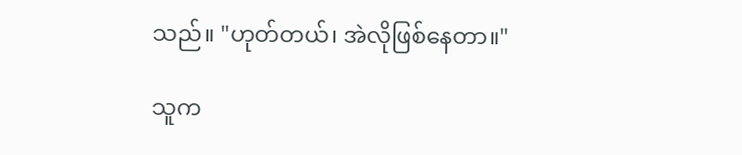သည်။ "ဟုတ်တယ်၊ အဲလိုဖြစ်နေတာ။"

သူက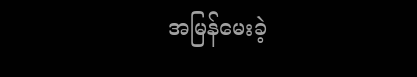အမြန်မေးခဲ့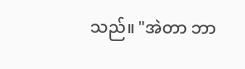သည်။ "အဲတာ ဘာ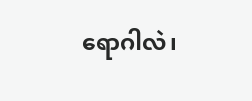ရောဂါလဲ၊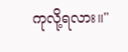ကုလို့ရလား။"